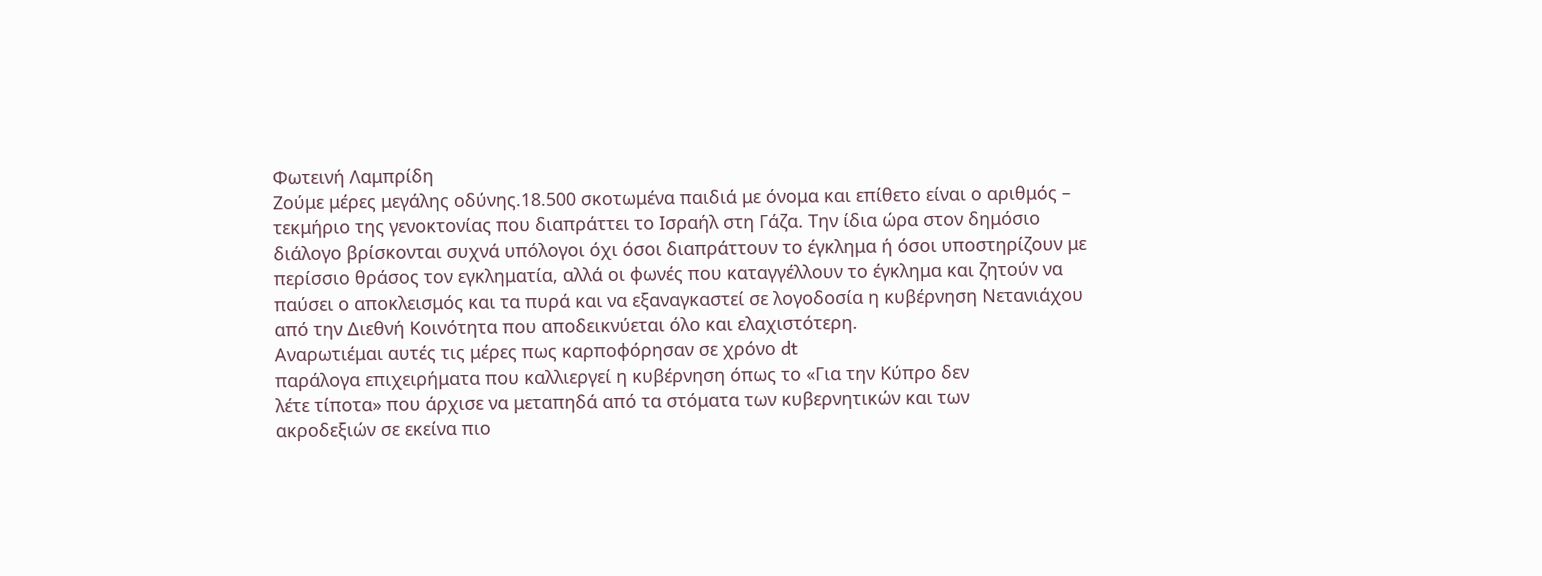Φωτεινή Λαμπρίδη
Ζούμε μέρες μεγάλης οδύνης.18.500 σκοτωμένα παιδιά με όνομα και επίθετο είναι ο αριθμός – τεκμήριο της γενοκτονίας που διαπράττει το Ισραήλ στη Γάζα. Την ίδια ώρα στον δημόσιο διάλογο βρίσκονται συχνά υπόλογοι όχι όσοι διαπράττουν το έγκλημα ή όσοι υποστηρίζουν με περίσσιο θράσος τον εγκληματία, αλλά οι φωνές που καταγγέλλουν το έγκλημα και ζητούν να παύσει ο αποκλεισμός και τα πυρά και να εξαναγκαστεί σε λογοδοσία η κυβέρνηση Νετανιάχου από την Διεθνή Κοινότητα που αποδεικνύεται όλο και ελαχιστότερη.
Αναρωτιέμαι αυτές τις μέρες πως καρποφόρησαν σε χρόνο dt
παράλογα επιχειρήματα που καλλιεργεί η κυβέρνηση όπως το «Για την Κύπρο δεν
λέτε τίποτα» που άρχισε να μεταπηδά από τα στόματα των κυβερνητικών και των
ακροδεξιών σε εκείνα πιο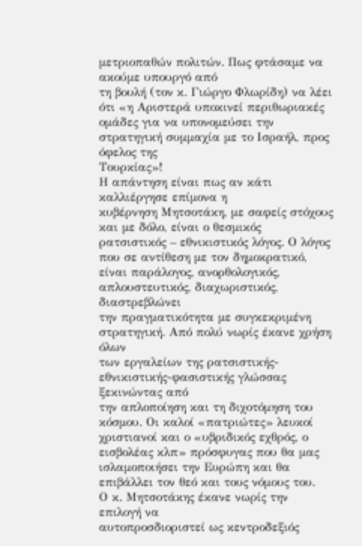μετριοπαθών πολιτών. Πως φτάσαμε να ακούμε υπουργό από
τη βουλή (τον κ. Γιώργο Φλωρίδη) να λέει ότι «η Αριστερά υποκινεί περιθωριακές
ομάδες για να υπονομεύσει την στρατηγική συμμαχία με το Ισραήλ, προς όφελος της
Τουρκίας»!
Η απάντηση είναι πως αν κάτι καλλιέργησε επίμονα η
κυβέρνηση Μητσοτάκη, με σαφείς στόχους και με δόλο, είναι ο θεσμικός
ρατσιστικός – εθνικιστικός λόγος. Ο λόγος που σε αντίθεση με τον δημοκρατικό,
είναι παράλογος, ανορθολογικός, απλουστευτικός, διαχωριστικός, διαστρεβλώνει
την πραγματικότητα με συγκεκριμένη στρατηγική. Από πολύ νωρίς έκανε χρήση όλων
των εργαλείων της ρατσιστικής-εθνικιστικής-φασιστικής γλώσσας ξεκινώντας από
την απλοποίηση και τη διχοτόμηση του κόσμου. Οι καλοί «πατριώτες» λευκοί
χριστιανοί και ο «υβριδικός εχθρός, ο εισβολέας κλπ» πρόσφυγας που θα μας
ισλαμοποιήσει την Ευρώπη και θα επιβάλλει τον θεό και τους νόμους του.
Ο κ. Μητσοτάκης έκανε νωρίς την επιλογή να
αυτοπροσδιοριστεί ως κεντροδεξιός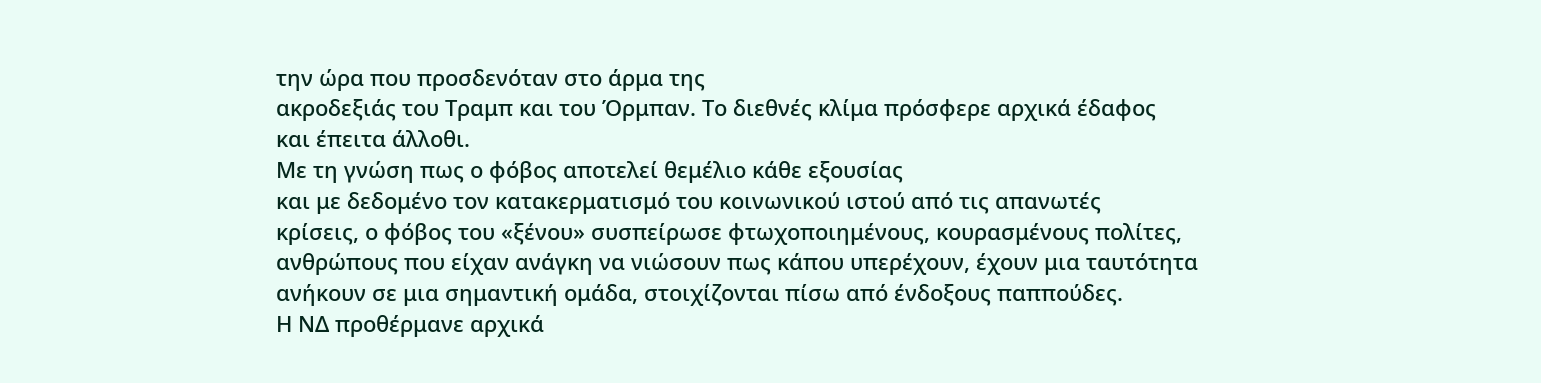την ώρα που προσδενόταν στο άρμα της
ακροδεξιάς του Τραμπ και του Όρμπαν. Το διεθνές κλίμα πρόσφερε αρχικά έδαφος
και έπειτα άλλοθι.
Με τη γνώση πως ο φόβος αποτελεί θεμέλιο κάθε εξουσίας
και με δεδομένο τον κατακερματισμό του κοινωνικού ιστού από τις απανωτές
κρίσεις, ο φόβος του «ξένου» συσπείρωσε φτωχοποιημένους, κουρασμένους πολίτες,
ανθρώπους που είχαν ανάγκη να νιώσουν πως κάπου υπερέχουν, έχουν μια ταυτότητα
ανήκουν σε μια σημαντική ομάδα, στοιχίζονται πίσω από ένδοξους παππούδες.
Η ΝΔ προθέρμανε αρχικά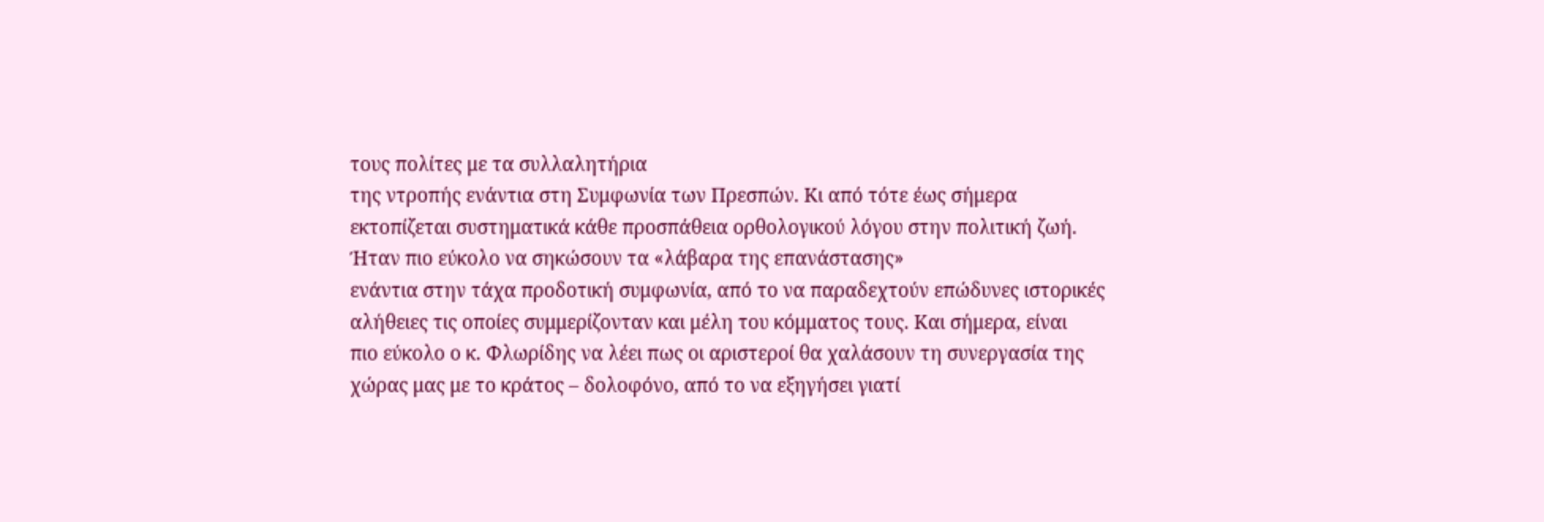τους πολίτες με τα συλλαλητήρια
της ντροπής ενάντια στη Συμφωνία των Πρεσπών. Κι από τότε έως σήμερα
εκτοπίζεται συστηματικά κάθε προσπάθεια ορθολογικού λόγου στην πολιτική ζωή.
Ήταν πιο εύκολο να σηκώσουν τα «λάβαρα της επανάστασης»
ενάντια στην τάχα προδοτική συμφωνία, από το να παραδεχτούν επώδυνες ιστορικές
αλήθειες τις οποίες συμμερίζονταν και μέλη του κόμματος τους. Και σήμερα, είναι
πιο εύκολο ο κ. Φλωρίδης να λέει πως οι αριστεροί θα χαλάσουν τη συνεργασία της
χώρας μας με το κράτος – δολοφόνο, από το να εξηγήσει γιατί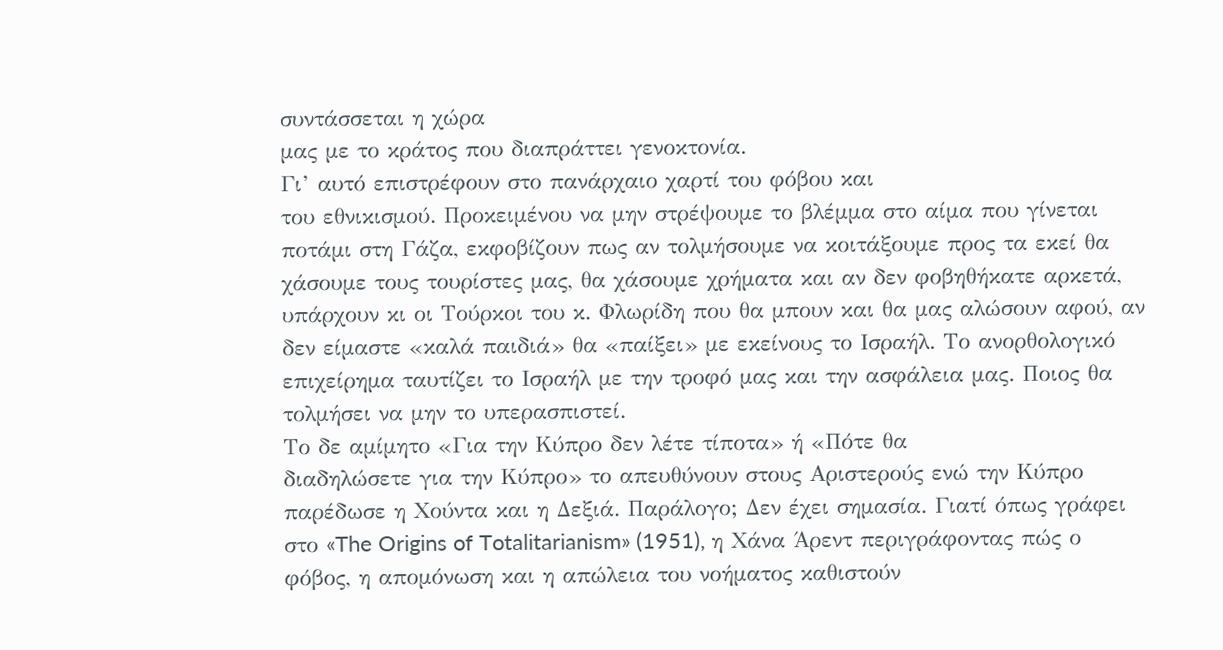συντάσσεται η χώρα
μας με το κράτος που διαπράττει γενοκτονία.
Γι’ αυτό επιστρέφουν στο πανάρχαιο χαρτί του φόβου και
του εθνικισμού. Προκειμένου να μην στρέψουμε το βλέμμα στο αίμα που γίνεται
ποτάμι στη Γάζα, εκφοβίζουν πως αν τολμήσουμε να κοιτάξουμε προς τα εκεί θα
χάσουμε τους τουρίστες μας, θα χάσουμε χρήματα και αν δεν φοβηθήκατε αρκετά,
υπάρχουν κι οι Τούρκοι του κ. Φλωρίδη που θα μπουν και θα μας αλώσουν αφού, αν
δεν είμαστε «καλά παιδιά» θα «παίξει» με εκείνους το Ισραήλ. Το ανορθολογικό
επιχείρημα ταυτίζει το Ισραήλ με την τροφό μας και την ασφάλεια μας. Ποιος θα
τολμήσει να μην το υπερασπιστεί.
Το δε αμίμητο «Για την Κύπρο δεν λέτε τίποτα» ή «Πότε θα
διαδηλώσετε για την Κύπρο» το απευθύνουν στους Αριστερούς ενώ την Κύπρο
παρέδωσε η Χούντα και η Δεξιά. Παράλογο; Δεν έχει σημασία. Γιατί όπως γράφει
στο «The Origins of Totalitarianism» (1951), η Χάνα Άρεντ περιγράφοντας πώς ο
φόβος, η απομόνωση και η απώλεια του νοήματος καθιστούν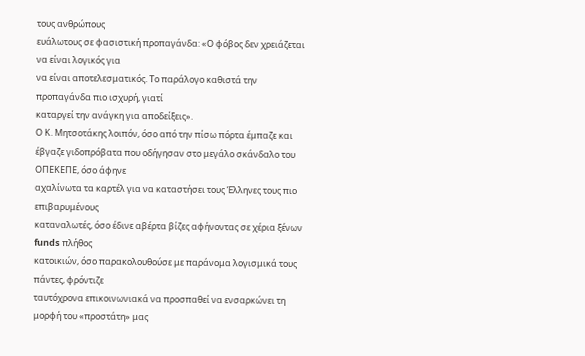τους ανθρώπους
ευάλωτους σε φασιστική προπαγάνδα: «Ο φόβος δεν χρειάζεται να είναι λογικός για
να είναι αποτελεσματικός. Το παράλογο καθιστά την προπαγάνδα πιο ισχυρή, γιατί
καταργεί την ανάγκη για αποδείξεις».
Ο Κ. Μητσοτάκης λοιπόν, όσο από την πίσω πόρτα έμπαζε και
έβγαζε γιδοπρόβατα που οδήγησαν στο μεγάλο σκάνδαλο του ΟΠΕΚΕΠΕ, όσο άφηνε
αχαλίνωτα τα καρτέλ για να καταστήσει τους Έλληνες τους πιο επιβαρυμένους
καταναλωτές, όσο έδινε αβέρτα βίζες αφήνοντας σε χέρια ξένων funds πλήθος
κατοικιών, όσο παρακολουθούσε με παράνομα λογισμικά τους πάντες, φρόντιζε
ταυτόχρονα επικοινωνιακά να προσπαθεί να ενσαρκώνει τη μορφή του «προστάτη» μας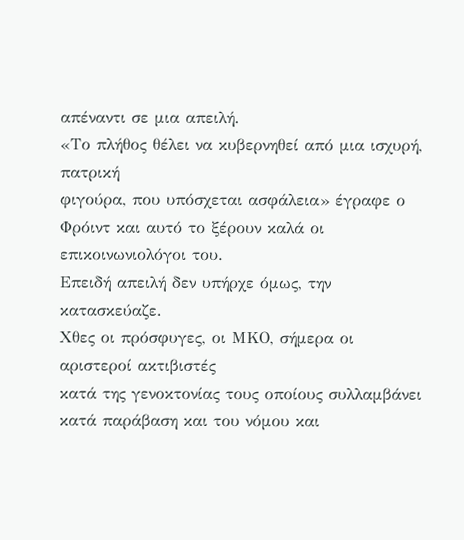απέναντι σε μια απειλή.
«Το πλήθος θέλει να κυβερνηθεί από μια ισχυρή, πατρική
φιγούρα, που υπόσχεται ασφάλεια» έγραφε ο Φρόιντ και αυτό το ξέρουν καλά οι
επικοινωνιολόγοι του.
Επειδή απειλή δεν υπήρχε όμως, την κατασκεύαζε.
Χθες οι πρόσφυγες, οι ΜΚΟ, σήμερα οι αριστεροί ακτιβιστές
κατά της γενοκτονίας τους οποίους συλλαμβάνει κατά παράβαση και του νόμου και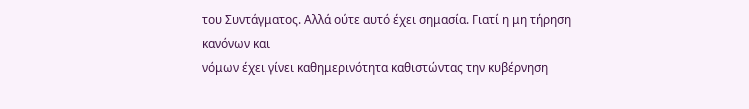του Συντάγματος. Αλλά ούτε αυτό έχει σημασία. Γιατί η μη τήρηση κανόνων και
νόμων έχει γίνει καθημερινότητα καθιστώντας την κυβέρνηση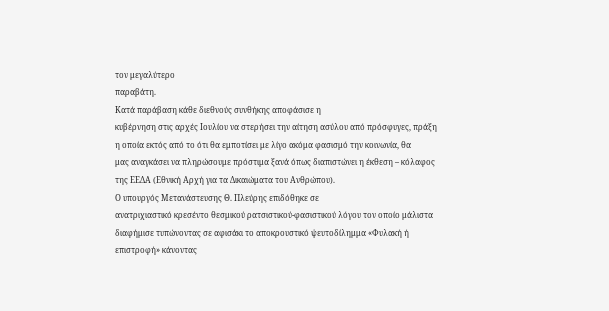τον μεγαλύτερο
παραβάτη.
Κατά παράβαση κάθε διεθνούς συνθήκης αποφάσισε η
κυβέρνηση στις αρχές Ιουλίου να στερήσει την αίτηση ασύλου από πρόσφυγες, πράξη
η οποία εκτός από το ότι θα εμποτίσει με λίγο ακόμα φασισμό την κοινωνία, θα
μας αναγκάσει να πληρώσουμε πρόστιμα ξανά όπως διαπιστώνει η έκθεση – κόλαφος
της ΕΕΔΑ (Εθνική Αρχή για τα Δικαιώματα του Ανθρώπου).
Ο υπουργός Μετανάστευσης Θ. Πλεύρης επιδόθηκε σε
ανατριχιαστικό κρεσέντο θεσμικού ρατσιστικού-φασιστικού λόγου τον οποίο μάλιστα
διαφήμισε τυπώνοντας σε αφισάκι το αποκρουστικό ψευτοδίλημμα «Φυλακή ή
επιστροφή» κάνοντας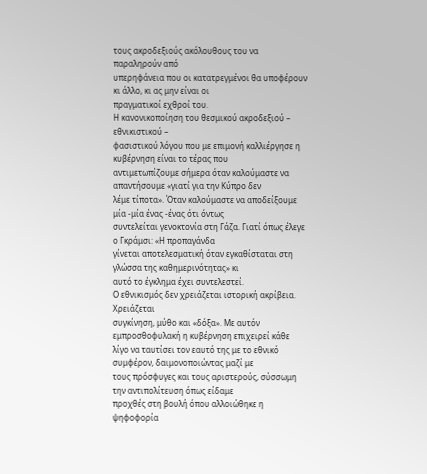τους ακροδεξιούς ακόλουθους του να παραληρούν από
υπερηφάνεια που οι κατατρεγμένοι θα υποφέρουν κι άλλο, κι ας μην είναι οι
πραγματικοί εχθροί του.
Η κανονικοποίηση του θεσμικού ακροδεξιού – εθνικιστικού –
φασιστικού λόγου που με επιμονή καλλιέργησε η κυβέρνηση είναι το τέρας που
αντιμετωπίζουμε σήμερα όταν καλούμαστε να απαντήσουμε «γιατί για την Κύπρο δεν
λέμε τίποτα». Όταν καλούμαστε να αποδείξουμε μία -μία ένας -ένας ότι όντως
συντελείται γενοκτονία στη Γάζα. Γιατί όπως έλεγε ο Γκράμσι: «Η προπαγάνδα
γίνεται αποτελεσματική όταν εγκαθίσταται στη γλώσσα της καθημερινότητας» κι
αυτό το έγκλημα έχει συντελεστεί.
Ο εθνικισμός δεν χρειάζεται ιστορική ακρίβεια. Χρειάζεται
συγκίνηση, μύθο και «δόξα». Με αυτόν εμπροσθοφυλακή η κυβέρνηση επιχειρεί κάθε
λίγο να ταυτίσει τον εαυτό της με το εθνικό συμφέρον, δαιμονοποιώντας μαζί με
τους πρόσφυγες και τους αριστερούς, σύσσωμη την αντιπολίτευση όπως είδαμε
προχθές στη βουλή όπου αλλοιώθηκε η ψηφοφορία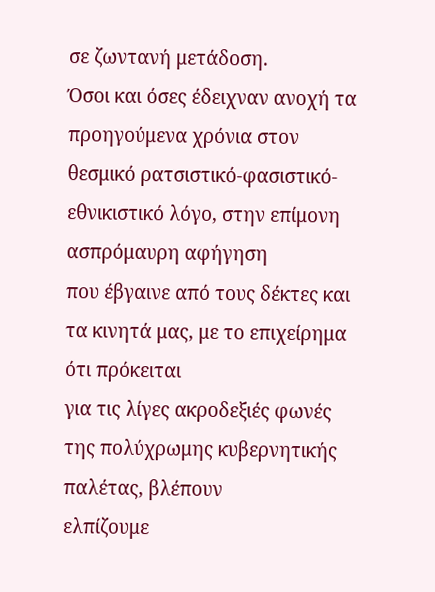σε ζωντανή μετάδοση.
Όσοι και όσες έδειχναν ανοχή τα προηγούμενα χρόνια στον
θεσμικό ρατσιστικό-φασιστικό-εθνικιστικό λόγο, στην επίμονη ασπρόμαυρη αφήγηση
που έβγαινε από τους δέκτες και τα κινητά μας, με το επιχείρημα ότι πρόκειται
για τις λίγες ακροδεξιές φωνές της πολύχρωμης κυβερνητικής παλέτας, βλέπουν
ελπίζουμε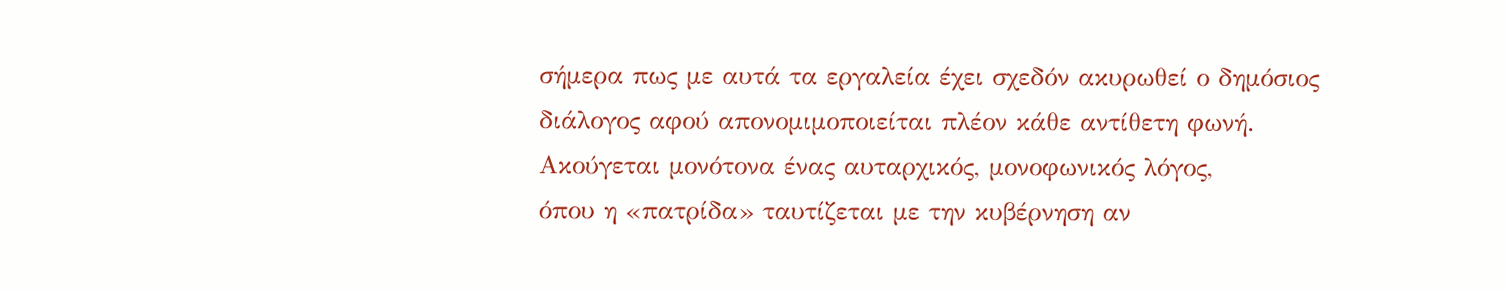σήμερα πως με αυτά τα εργαλεία έχει σχεδόν ακυρωθεί ο δημόσιος
διάλογος αφού απονομιμοποιείται πλέον κάθε αντίθετη φωνή.
Ακούγεται μονότονα ένας αυταρχικός, μονοφωνικός λόγος,
όπου η «πατρίδα» ταυτίζεται με την κυβέρνηση αν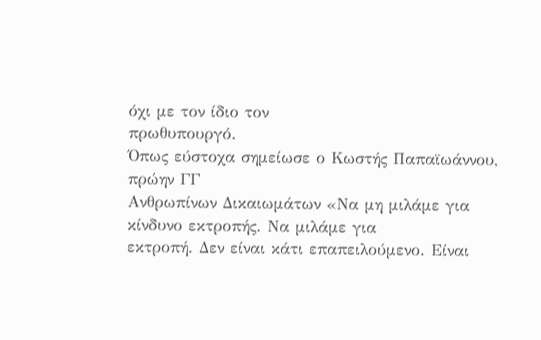όχι με τον ίδιο τον
πρωθυπουργό.
Όπως εύστοχα σημείωσε ο Κωστής Παπαϊωάννου, πρώην ΓΓ
Ανθρωπίνων Δικαιωμάτων «Να μη μιλάμε για κίνδυνο εκτροπής. Να μιλάμε για
εκτροπή. Δεν είναι κάτι επαπειλούμενο. Είναι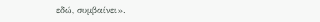εδώ, συμβαίνει».